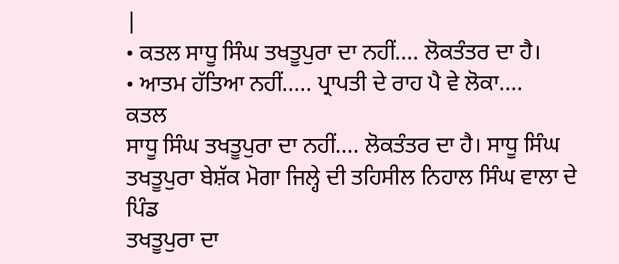|
• ਕਤਲ ਸਾਧੂ ਸਿੰਘ ਤਖਤੂਪੁਰਾ ਦਾ ਨਹੀਂ.... ਲੋਕਤੰਤਰ ਦਾ ਹੈ।
• ਆਤਮ ਹੱਤਿਆ ਨਹੀਂ..... ਪ੍ਰਾਪਤੀ ਦੇ ਰਾਹ ਪੈ ਵੇ ਲੋਕਾ....
ਕਤਲ
ਸਾਧੂ ਸਿੰਘ ਤਖਤੂਪੁਰਾ ਦਾ ਨਹੀਂ.... ਲੋਕਤੰਤਰ ਦਾ ਹੈ। ਸਾਧੂ ਸਿੰਘ
ਤਖਤੂਪੁਰਾ ਬੇਸ਼ੱਕ ਮੋਗਾ ਜਿਲ੍ਹੇ ਦੀ ਤਹਿਸੀਲ ਨਿਹਾਲ ਸਿੰਘ ਵਾਲਾ ਦੇ ਪਿੰਡ
ਤਖਤੂਪੁਰਾ ਦਾ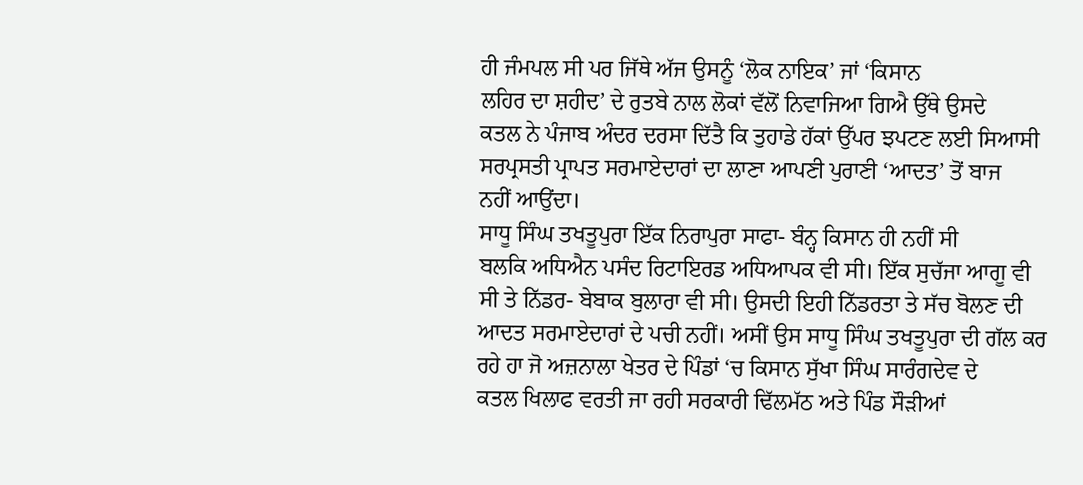ਹੀ ਜੰਮਪਲ ਸੀ ਪਰ ਜਿੱਥੇ ਅੱਜ ਉਸਨੂੰ ‘ਲੋਕ ਨਾਇਕ’ ਜਾਂ ‘ਕਿਸਾਨ
ਲਹਿਰ ਦਾ ਸ਼ਹੀਦ’ ਦੇ ਰੁਤਬੇ ਨਾਲ ਲੋਕਾਂ ਵੱਲੋਂ ਨਿਵਾਜਿਆ ਗਿਐ ਉੱਥੇ ਉਸਦੇ
ਕਤਲ ਨੇ ਪੰਜਾਬ ਅੰਦਰ ਦਰਸਾ ਦਿੱਤੈ ਕਿ ਤੁਹਾਡੇ ਹੱਕਾਂ ਉੱਪਰ ਝਪਟਣ ਲਈ ਸਿਆਸੀ
ਸਰਪ੍ਰਸਤੀ ਪ੍ਰਾਪਤ ਸਰਮਾਏਦਾਰਾਂ ਦਾ ਲਾਣਾ ਆਪਣੀ ਪੁਰਾਣੀ ‘ਆਦਤ’ ਤੋਂ ਬਾਜ
ਨਹੀਂ ਆਉਂਦਾ।
ਸਾਧੂ ਸਿੰਘ ਤਖਤੂਪੁਰਾ ਇੱਕ ਨਿਰਾਪੁਰਾ ਸਾਫਾ- ਬੰਨ੍ਹ ਕਿਸਾਨ ਹੀ ਨਹੀਂ ਸੀ
ਬਲਕਿ ਅਧਿਐਨ ਪਸੰਦ ਰਿਟਾਇਰਡ ਅਧਿਆਪਕ ਵੀ ਸੀ। ਇੱਕ ਸੁਚੱਜਾ ਆਗੂ ਵੀ
ਸੀ ਤੇ ਨਿੱਡਰ- ਬੇਬਾਕ ਬੁਲਾਰਾ ਵੀ ਸੀ। ਉਸਦੀ ਇਹੀ ਨਿੱਡਰਤਾ ਤੇ ਸੱਚ ਬੋਲਣ ਦੀ
ਆਦਤ ਸਰਮਾਏਦਾਰਾਂ ਦੇ ਪਚੀ ਨਹੀਂ। ਅਸੀਂ ਉਸ ਸਾਧੂ ਸਿੰਘ ਤਖਤੂਪੁਰਾ ਦੀ ਗੱਲ ਕਰ
ਰਹੇ ਹਾ ਜੋ ਅਜ਼ਨਾਲਾ ਖੇਤਰ ਦੇ ਪਿੰਡਾਂ ‘ਚ ਕਿਸਾਨ ਸੁੱਖਾ ਸਿੰਘ ਸਾਰੰਗਦੇਵ ਦੇ
ਕਤਲ ਖਿਲਾਫ ਵਰਤੀ ਜਾ ਰਹੀ ਸਰਕਾਰੀ ਢਿੱਲਮੱਠ ਅਤੇ ਪਿੰਡ ਸੌੜੀਆਂ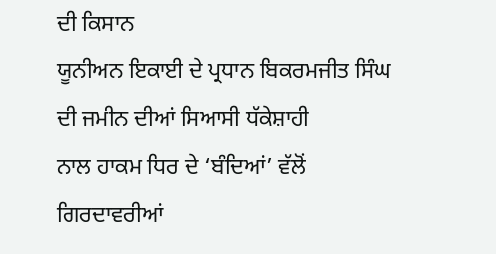ਦੀ ਕਿਸਾਨ
ਯੂਨੀਅਨ ਇਕਾਈ ਦੇ ਪ੍ਰਧਾਨ ਬਿਕਰਮਜੀਤ ਸਿੰਘ ਦੀ ਜਮੀਨ ਦੀਆਂ ਸਿਆਸੀ ਧੱਕੇਸ਼ਾਹੀ
ਨਾਲ ਹਾਕਮ ਧਿਰ ਦੇ ‘ਬੰਦਿਆਂ’ ਵੱਲੋਂ ਗਿਰਦਾਵਰੀਆਂ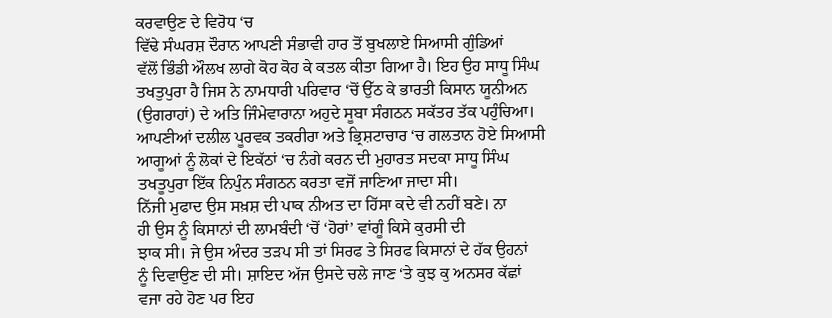ਕਰਵਾਉਣ ਦੇ ਵਿਰੋਧ ‘ਚ
ਵਿੱਢੇ ਸੰਘਰਸ਼ ਦੌਰਾਨ ਆਪਣੀ ਸੰਭਾਵੀ ਹਾਰ ਤੋਂ ਬੁਖਲਾਏ ਸਿਆਸੀ ਗੁੰਡਿਆਂ
ਵੱਲੋਂ ਭਿੰਡੀ ਔਲਖ ਲਾਗੇ ਕੋਹ ਕੋਹ ਕੇ ਕਤਲ ਕੀਤਾ ਗਿਆ ਹੈ। ਇਹ ਉਹ ਸਾਧੂ ਸਿੰਘ
ਤਖਤੁਪੁਰਾ ਹੈ ਜਿਸ ਨੇ ਨਾਮਧਾਰੀ ਪਰਿਵਾਰ ‘ਚੋਂ ਉੱਠ ਕੇ ਭਾਰਤੀ ਕਿਸਾਨ ਯੂਨੀਅਨ
(ਉਗਰਾਹਾਂ) ਦੇ ਅਤਿ ਜਿੰਮੇਵਾਰਾਨਾ ਅਹੁਦੇ ਸੂਬਾ ਸੰਗਠਨ ਸਕੱਤਰ ਤੱਕ ਪਹੁੰਚਿਆ।
ਆਪਣੀਆਂ ਦਲੀਲ ਪੂਰਵਕ ਤਕਰੀਰਾ ਅਤੇ ਭ੍ਰਿਸ਼ਟਾਚਾਰ ‘ਚ ਗਲਤਾਨ ਹੋਏ ਸਿਆਸੀ
ਆਗੂਆਂ ਨੂੰ ਲੋਕਾਂ ਦੇ ਇਕੱਠਾਂ ‘ਚ ਨੰਗੇ ਕਰਨ ਦੀ ਮੁਹਾਰਤ ਸਦਕਾ ਸਾਧੂ ਸਿੰਘ
ਤਖਤੂਪੁਰਾ ਇੱਕ ਨਿਪੁੰਨ ਸੰਗਠਨ ਕਰਤਾ ਵਜੋਂ ਜਾਣਿਆ ਜਾਦਾ ਸੀ।
ਨਿੱਜੀ ਮੁਫਾਦ ਉਸ ਸਖ਼ਸ਼ ਦੀ ਪਾਕ ਨੀਅਤ ਦਾ ਹਿੱਸਾ ਕਦੇ ਵੀ ਨਹੀਂ ਬਣੇ। ਨਾ
ਹੀ ਉਸ ਨੂੰ ਕਿਸਾਨਾਂ ਦੀ ਲਾਮਬੰਦੀ ‘ਚੋਂ ‘ਹੋਰਾਂ’ ਵਾਂਗੂੰ ਕਿਸੇ ਕੁਰਸੀ ਦੀ
ਝਾਕ ਸੀ। ਜੇ ਉਸ ਅੰਦਰ ਤੜਪ ਸੀ ਤਾਂ ਸਿਰਫ ਤੇ ਸਿਰਫ ਕਿਸਾਨਾਂ ਦੇ ਹੱਕ ਉਹਨਾਂ
ਨੂੰ ਦਿਵਾਉਣ ਦੀ ਸੀ। ਸ਼ਾਇਦ ਅੱਜ ਉਸਦੇ ਚਲੇ ਜਾਣ ‘ਤੇ ਕੁਝ ਕੁ ਅਨਸਰ ਕੱਛਾਂ
ਵਜਾ ਰਹੇ ਹੋਣ ਪਰ ਇਹ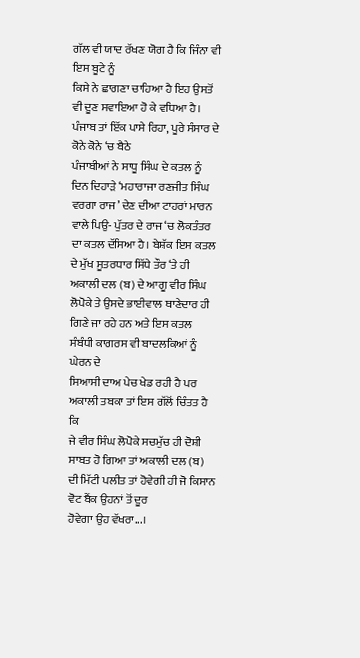ਗੱਲ ਵੀ ਯਾਦ ਰੱਖਣ ਯੋਗ ਹੈ ਕਿ ਜਿੰਨਾ ਵੀ ਇਸ ਬੂਟੇ ਨੂੰ
ਕਿਸੇ ਨੇ ਛਾਗਣਾ ਚਾਹਿਆ ਹੈ ਇਹ ਉਸਤੋਂ ਵੀ ਦੂਣ ਸਵਾਇਆ ਹੋ ਕੇ ਵਧਿਆ ਹੈ।
ਪੰਜਾਬ ਤਾਂ ਇੱਕ ਪਾਸੇ ਰਿਹਾ, ਪੂਰੇ ਸੰਸਾਰ ਦੇ ਕੋਨੇ ਕੋਨੇ ‘ਚ ਬੈਠੇ
ਪੰਜਾਬੀਆਂ ਨੇ ਸਾਧੂ ਸਿੰਘ ਦੇ ਕਤਲ ਨੂੰ ਦਿਨ ਦਿਹਾੜੇ ‘ਮਹਾਰਾਜਾ ਰਣਜੀਤ ਸਿੰਘ
ਵਰਗਾ ਰਾਜ’ ਦੇਣ ਦੀਆ ਟਾਹਰਾਂ ਮਾਰਨ ਵਾਲੇ ਪਿਉ- ਪੁੱਤਰ ਦੇ ਰਾਜ ‘ਚ ਲੋਕਤੰਤਰ
ਦਾ ਕਤਲ ਦੱਸਿਆ ਹੈ। ਬੇਸ਼ੱਕ ਇਸ ਕਤਲ ਦੇ ਮੁੱਖ ਸੂਤਰਧਾਰ ਸਿੱਧੇ ਤੌਰ ‘ਤੇ ਹੀ
ਅਕਾਲੀ ਦਲ (ਬ) ਦੇ ਆਗੂ ਵੀਰ ਸਿੰਘ ਲੋਪੋਕੇ ਤੇ ਉਸਦੇ ਭਾਈਵਾਲ ਥਾਣੇਦਾਰ ਹੀ
ਗਿਣੇ ਜਾ ਰਹੇ ਹਨ ਅਤੇ ਇਸ ਕਤਲ ਸੰਬੰਧੀ ਕਾਗਰਸ ਵੀ ਬਾਦਲਕਿਆਂ ਨੂੰ ਘੇਰਨ ਦੇ
ਸਿਆਸੀ ਦਾਅ ਪੇਚ ਖੇਡ ਰਹੀ ਹੈ ਪਰ ਅਕਾਲੀ ਤਬਕਾ ਤਾਂ ਇਸ ਗੱਲੋਂ ਚਿੰਤਤ ਹੈ ਕਿ
ਜੇ ਵੀਰ ਸਿੰਘ ਲੋਪੋਕੇ ਸਚਮੁੱਚ ਹੀ ਦੋਸ਼ੀ ਸਾਬਤ ਹੋ ਗਿਆ ਤਾਂ ਅਕਾਲੀ ਦਲ (ਬ)
ਦੀ ਮਿੱਟੀ ਪਲੀਤ ਤਾਂ ਹੋਵੇਗੀ ਹੀ ਜੋ ਕਿਸਾਨ ਵੋਟ ਬੈਂਕ ਉਹਨਾਂ ਤੋਂ ਦੂਰ
ਹੋਵੇਗਾ ਉਹ ਵੱਖਰਾ...।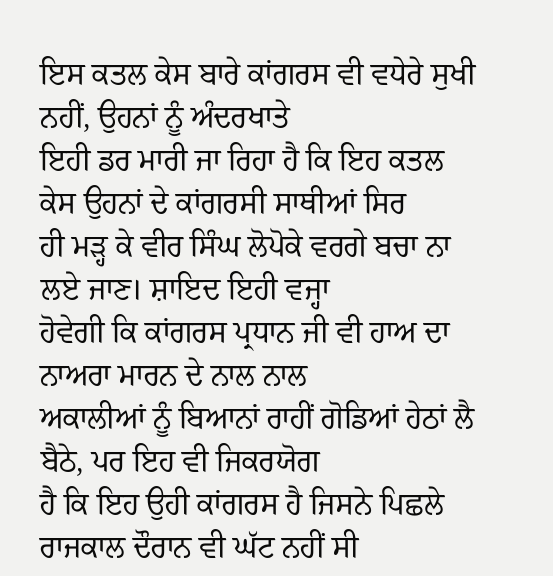ਇਸ ਕਤਲ ਕੇਸ ਬਾਰੇ ਕਾਂਗਰਸ ਵੀ ਵਧੇਰੇ ਸੁਖੀ ਨਹੀਂ, ਉਹਨਾਂ ਨੂੰ ਅੰਦਰਖਾਤੇ
ਇਹੀ ਡਰ ਮਾਰੀ ਜਾ ਰਿਹਾ ਹੈ ਕਿ ਇਹ ਕਤਲ ਕੇਸ ਉਹਨਾਂ ਦੇ ਕਾਂਗਰਸੀ ਸਾਥੀਆਂ ਸਿਰ
ਹੀ ਮੜ੍ਹ ਕੇ ਵੀਰ ਸਿੰਘ ਲੋਪੋਕੇ ਵਰਗੇ ਬਚਾ ਨਾ ਲਏ ਜਾਣ। ਸ਼ਾਇਦ ਇਹੀ ਵਜ੍ਹਾ
ਹੋਵੇਗੀ ਕਿ ਕਾਂਗਰਸ ਪ੍ਰਧਾਨ ਜੀ ਵੀ ਹਾਅ ਦਾ ਨਾਅਰਾ ਮਾਰਨ ਦੇ ਨਾਲ ਨਾਲ
ਅਕਾਲੀਆਂ ਨੂੰ ਬਿਆਨਾਂ ਰਾਹੀਂ ਗੋਡਿਆਂ ਹੇਠਾਂ ਲੈ ਬੈਠੇ, ਪਰ ਇਹ ਵੀ ਜਿਕਰਯੋਗ
ਹੈ ਕਿ ਇਹ ਉਹੀ ਕਾਂਗਰਸ ਹੈ ਜਿਸਨੇ ਪਿਛਲੇ ਰਾਜਕਾਲ ਦੌਰਾਨ ਵੀ ਘੱਟ ਨਹੀਂ ਸੀ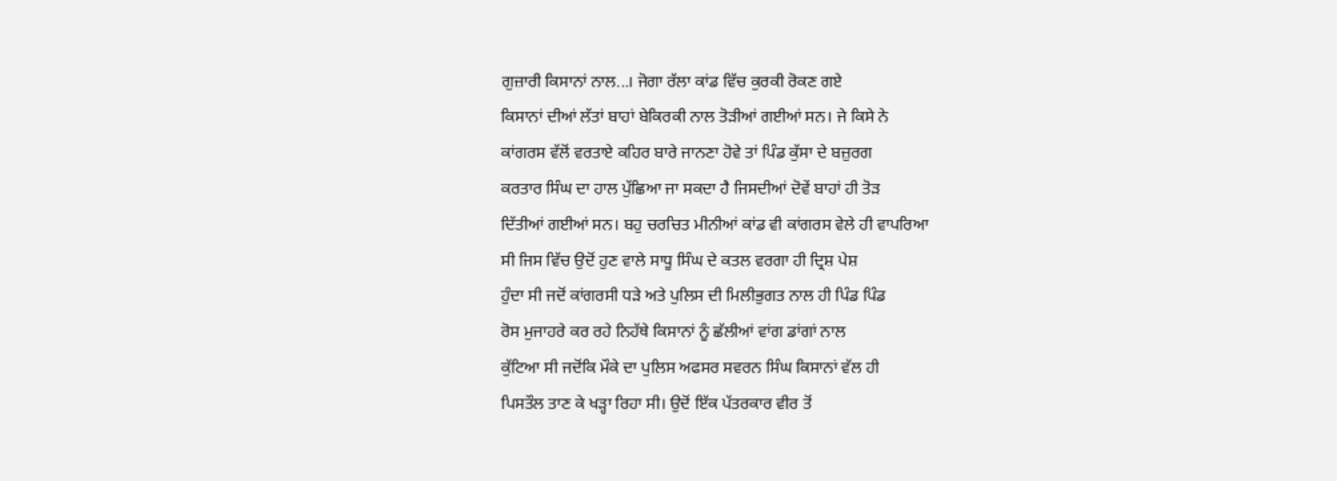ਗੁਜ਼ਾਰੀ ਕਿਸਾਨਾਂ ਨਾਲ...। ਜੋਗਾ ਰੱਲਾ ਕਾਂਡ ਵਿੱਚ ਕੁਰਕੀ ਰੋਕਣ ਗਏ
ਕਿਸਾਨਾਂ ਦੀਆਂ ਲੱਤਾਂ ਬਾਹਾਂ ਬੇਕਿਰਕੀ ਨਾਲ ਤੋੜੀਆਂ ਗਈਆਂ ਸਨ। ਜੇ ਕਿਸੇ ਨੇ
ਕਾਂਗਰਸ ਵੱਲੋਂ ਵਰਤਾਏ ਕਹਿਰ ਬਾਰੇ ਜਾਨਣਾ ਹੋਵੇ ਤਾਂ ਪਿੰਡ ਕੁੱਸਾ ਦੇ ਬਜ਼ੁਰਗ
ਕਰਤਾਰ ਸਿੰਘ ਦਾ ਹਾਲ ਪੁੱਛਿਆ ਜਾ ਸਕਦਾ ਹੈ ਜਿਸਦੀਆਂ ਦੋਵੇਂ ਬਾਹਾਂ ਹੀ ਤੋੜ
ਦਿੱਤੀਆਂ ਗਈਆਂ ਸਨ। ਬਹੁ ਚਰਚਿਤ ਮੀਨੀਆਂ ਕਾਂਡ ਵੀ ਕਾਂਗਰਸ ਵੇਲੇ ਹੀ ਵਾਪਰਿਆ
ਸੀ ਜਿਸ ਵਿੱਚ ਉਦੋਂ ਹੁਣ ਵਾਲੇ ਸਾਧੂ ਸਿੰਘ ਦੇ ਕਤਲ ਵਰਗਾ ਹੀ ਦ੍ਰਿਸ਼ ਪੇਸ਼
ਹੁੰਦਾ ਸੀ ਜਦੋਂ ਕਾਂਗਰਸੀ ਧੜੇ ਅਤੇ ਪੁਲਿਸ ਦੀ ਮਿਲੀਭੁਗਤ ਨਾਲ ਹੀ ਪਿੰਡ ਪਿੰਡ
ਰੋਸ ਮੁਜਾਹਰੇ ਕਰ ਰਹੇ ਨਿਹੱਥੇ ਕਿਸਾਨਾਂ ਨੂੰ ਛੱਲੀਆਂ ਵਾਂਗ ਡਾਂਗਾਂ ਨਾਲ
ਕੁੱਟਿਆ ਸੀ ਜਦੋਂਕਿ ਮੌਕੇ ਦਾ ਪੁਲਿਸ ਅਫਸਰ ਸਵਰਨ ਸਿੰਘ ਕਿਸਾਨਾਂ ਵੱਲ ਹੀ
ਪਿਸਤੌਲ ਤਾਣ ਕੇ ਖੜ੍ਹਾ ਰਿਹਾ ਸੀ। ਉਦੋਂ ਇੱਕ ਪੱਤਰਕਾਰ ਵੀਰ ਤੋਂ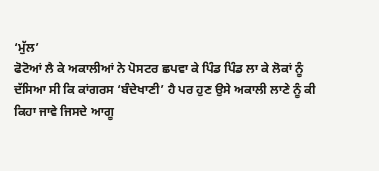‘ਮੁੱਲ’
ਫੋਟੋਆਂ ਲੈ ਕੇ ਅਕਾਲੀਆਂ ਨੇ ਪੋਸਟਰ ਛਪਵਾ ਕੇ ਪਿੰਡ ਪਿੰਡ ਲਾ ਕੇ ਲੋਕਾਂ ਨੂੰ
ਦੱਸਿਆ ਸੀ ਕਿ ਕਾਂਗਰਸ ‘ਬੰਦੇਖਾਣੀ’ ਹੈ ਪਰ ਹੁਣ ਉਸੇ ਅਕਾਲੀ ਲਾਣੇ ਨੂੰ ਕੀ
ਕਿਹਾ ਜਾਵੇ ਜਿਸਦੇ ਆਗੂ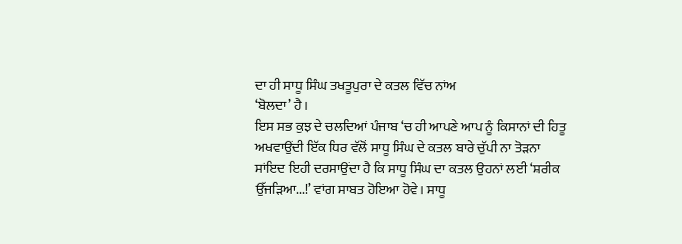ਦਾ ਹੀ ਸਾਧੂ ਸਿੰਘ ਤਖਤੂਪੁਰਾ ਦੇ ਕਤਲ ਵਿੱਚ ਨਾਂਅ
‘ਬੋਲਦਾ’ ਹੈ।
ਇਸ ਸਭ ਕੁਝ ਦੇ ਚਲਦਿਆਂ ਪੰਜਾਬ ‘ਚ ਹੀ ਆਪਣੇ ਆਪ ਨੂੰ ਕਿਸਾਨਾਂ ਦੀ ਹਿਤੂ
ਅਖਵਾਉਂਦੀ ਇੱਕ ਧਿਰ ਵੱਲੋਂ ਸਾਧੂ ਸਿੰਘ ਦੇ ਕਤਲ ਬਾਰੇ ਚੁੱਪੀ ਨਾ ਤੋੜਨਾ
ਸਾਂਇਦ ਇਹੀ ਦਰਸਾਉਂਦਾ ਹੈ ਕਿ ਸਾਧੂ ਸਿੰਘ ਦਾ ਕਤਲ ਉਹਨਾਂ ਲਈ ‘ਸ਼ਰੀਕ
ਉੱਜੜਿਆ...!’ ਵਾਂਗ ਸਾਬਤ ਹੋਇਆ ਹੋਵੇ। ਸਾਧੂ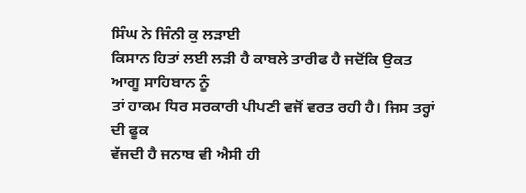ਸਿੰਘ ਨੇ ਜਿੰਨੀ ਕੁ ਲੜਾਈ
ਕਿਸਾਨ ਹਿਤਾਂ ਲਈ ਲੜੀ ਹੈ ਕਾਬਲੇ ਤਾਰੀਫ ਹੈ ਜਦੋਂਕਿ ਉਕਤ ਆਗੂ ਸਾਹਿਬਾਨ ਨੂੰ
ਤਾਂ ਹਾਕਮ ਧਿਰ ਸਰਕਾਰੀ ਪੀਪਣੀ ਵਜੋਂ ਵਰਤ ਰਹੀ ਹੈ। ਜਿਸ ਤਰ੍ਹਾਂ ਦੀ ਫੂਕ
ਵੱਜਦੀ ਹੈ ਜਨਾਬ ਵੀ ਐਸੀ ਹੀ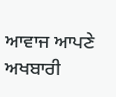ਆਵਾਜ ਆਪਣੇ ਅਖਬਾਰੀ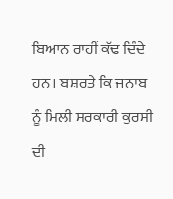ਬਿਆਨ ਰਾਹੀਂ ਕੱਢ ਦਿੰਦੇ
ਹਨ। ਬਸ਼ਰਤੇ ਕਿ ਜਨਾਬ ਨੂੰ ਮਿਲੀ ਸਰਕਾਰੀ ਕੁਰਸੀ ਦੀ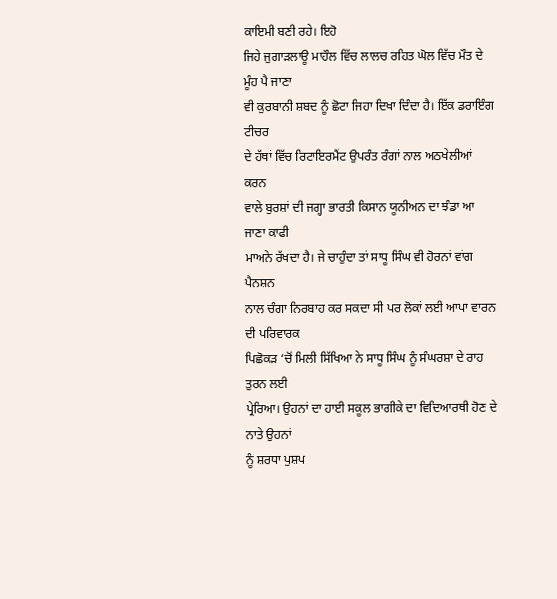ਕਾਇਮੀ ਬਣੀ ਰਹੇ। ਇਹੋ
ਜਿਹੇ ਜੁਗਾੜਲਾਊ ਮਾਹੌਲ ਵਿੱਚ ਲਾਲਚ ਰਹਿਤ ਘੋਲ ਵਿੱਚ ਮੌਤ ਦੇ ਮੂੰਹ ਪੈ ਜਾਣਾ
ਵੀ ਕੁਰਬਾਨੀ ਸ਼ਬਦ ਨੂੰ ਛੋਟਾ ਜਿਹਾ ਦਿਖਾ ਦਿੰਦਾ ਹੈ। ਇੱਕ ਡਰਾਇੰਗ ਟੀਚਰ
ਦੇ ਹੱਥਾਂ ਵਿੱਚ ਰਿਟਾਇਰਮੈਂਟ ਉਪਰੰਤ ਰੰਗਾਂ ਨਾਲ ਅਠਖੇਲੀਆਂ ਕਰਨ
ਵਾਲੇ ਬੁਰਸ਼ਾਂ ਦੀ ਜਗ੍ਹਾ ਭਾਰਤੀ ਕਿਸਾਨ ਯੂਨੀਅਨ ਦਾ ਝੰਡਾ ਆ ਜਾਣਾ ਕਾਫੀ
ਮਾਅਨੇ ਰੱਖਦਾ ਹੈ। ਜੇ ਚਾਹੁੰਦਾ ਤਾਂ ਸਾਧੂ ਸਿੰਘ ਵੀ ਹੋਰਨਾਂ ਵਾਂਗ ਪੈਨਸ਼ਨ
ਨਾਲ ਚੰਗਾ ਨਿਰਬਾਹ ਕਰ ਸਕਦਾ ਸੀ ਪਰ ਲੋਕਾਂ ਲਈ ਆਪਾ ਵਾਰਨ ਦੀ ਪਰਿਵਾਰਕ
ਪਿਛੋਕੜ ‘ਚੋਂ ਮਿਲੀ ਸਿੱਖਿਆ ਨੇ ਸਾਧੂ ਸਿੰਘ ਨੂੰ ਸੰਘਰਸ਼ਾ ਦੇ ਰਾਹ ਤੁਰਨ ਲਈ
ਪ੍ਰੇਰਿਆ। ਉਹਨਾਂ ਦਾ ਹਾਈ ਸਕੂਲ ਭਾਗੀਕੇ ਦਾ ਵਿਦਿਆਰਥੀ ਹੋਣ ਦੇ ਨਾਤੇ ਉਹਨਾਂ
ਨੂੰ ਸ਼ਰਧਾ ਪੁਸ਼ਪ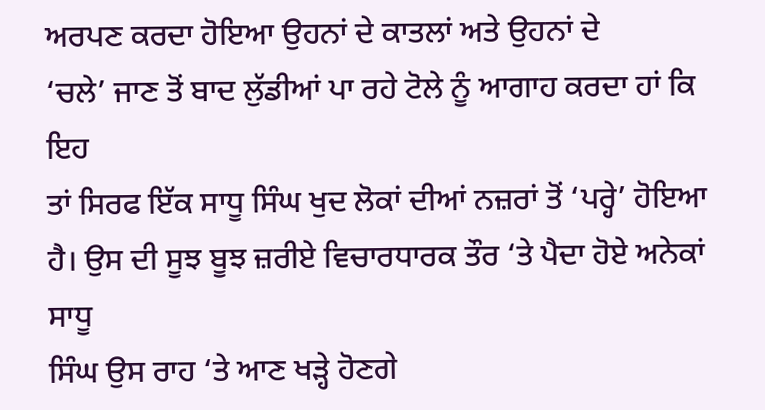ਅਰਪਣ ਕਰਦਾ ਹੋਇਆ ਉਹਨਾਂ ਦੇ ਕਾਤਲਾਂ ਅਤੇ ਉਹਨਾਂ ਦੇ
‘ਚਲੇ’ ਜਾਣ ਤੋਂ ਬਾਦ ਲੁੱਡੀਆਂ ਪਾ ਰਹੇ ਟੋਲੇ ਨੂੰ ਆਗਾਹ ਕਰਦਾ ਹਾਂ ਕਿ ਇਹ
ਤਾਂ ਸਿਰਫ ਇੱਕ ਸਾਧੂ ਸਿੰਘ ਖੁਦ ਲੋਕਾਂ ਦੀਆਂ ਨਜ਼ਰਾਂ ਤੋਂ ‘ਪਰ੍ਹੇ’ ਹੋਇਆ
ਹੈ। ਉਸ ਦੀ ਸੂਝ ਬੂਝ ਜ਼ਰੀਏ ਵਿਚਾਰਧਾਰਕ ਤੌਰ ‘ਤੇ ਪੈਦਾ ਹੋਏ ਅਨੇਕਾਂ ਸਾਧੂ
ਸਿੰਘ ਉਸ ਰਾਹ ‘ਤੇ ਆਣ ਖੜ੍ਹੇ ਹੋਣਗੇ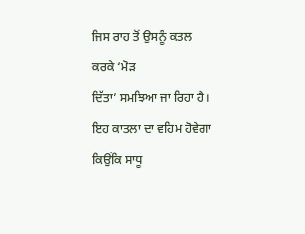ਜਿਸ ਰਾਹ ਤੋਂ ਉਸਨੂੰ ਕਤਲ ਕਰਕੇ ‘ਮੋੜ
ਦਿੱਤਾ’ ਸਮਝਿਆ ਜਾ ਰਿਹਾ ਹੈ। ਇਹ ਕਾਤਲਾ ਦਾ ਵਹਿਮ ਹੋਵੇਗਾ ਕਿਉਂਕਿ ਸਾਧੂ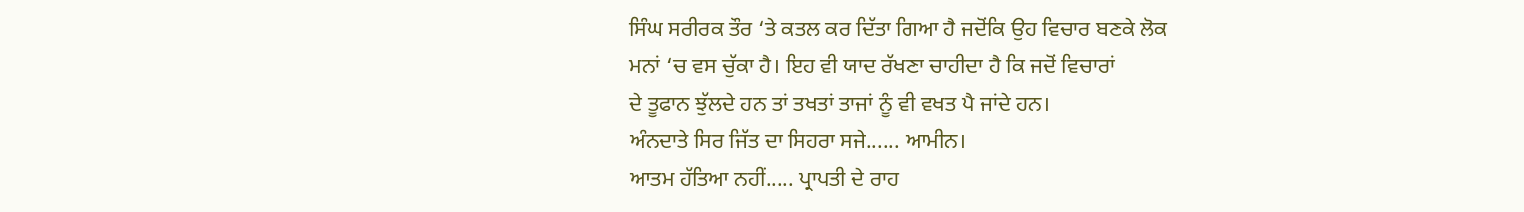ਸਿੰਘ ਸਰੀਰਕ ਤੌਰ ‘ਤੇ ਕਤਲ ਕਰ ਦਿੱਤਾ ਗਿਆ ਹੈ ਜਦੋਂਕਿ ਉਹ ਵਿਚਾਰ ਬਣਕੇ ਲੋਕ
ਮਨਾਂ ‘ਚ ਵਸ ਚੁੱਕਾ ਹੈ। ਇਹ ਵੀ ਯਾਦ ਰੱਖਣਾ ਚਾਹੀਦਾ ਹੈ ਕਿ ਜਦੋਂ ਵਿਚਾਰਾਂ
ਦੇ ਤੂਫਾਨ ਝੁੱਲਦੇ ਹਨ ਤਾਂ ਤਖਤਾਂ ਤਾਜਾਂ ਨੂੰ ਵੀ ਵਖਤ ਪੈ ਜਾਂਦੇ ਹਨ।
ਅੰਨਦਾਤੇ ਸਿਰ ਜਿੱਤ ਦਾ ਸਿਹਰਾ ਸਜੇ...... ਆਮੀਨ।
ਆਤਮ ਹੱਤਿਆ ਨਹੀਂ..... ਪ੍ਰਾਪਤੀ ਦੇ ਰਾਹ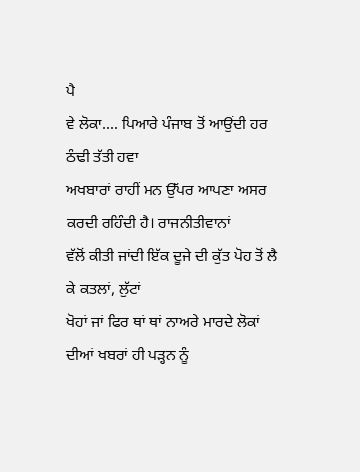ਪੈ
ਵੇ ਲੋਕਾ.... ਪਿਆਰੇ ਪੰਜਾਬ ਤੋਂ ਆਉਂਦੀ ਹਰ ਠੰਢੀ ਤੱਤੀ ਹਵਾ
ਅਖਬਾਰਾਂ ਰਾਹੀਂ ਮਨ ਉੱਪਰ ਆਪਣਾ ਅਸਰ ਕਰਦੀ ਰਹਿੰਦੀ ਹੈ। ਰਾਜਨੀਤੀਵਾਨਾਂ
ਵੱਲੋਂ ਕੀਤੀ ਜਾਂਦੀ ਇੱਕ ਦੂਜੇ ਦੀ ਕੁੱਤ ਪੋਹ ਤੋਂ ਲੈ ਕੇ ਕਤਲਾਂ, ਲੁੱਟਾਂ
ਖੋਹਾਂ ਜਾਂ ਫਿਰ ਥਾਂ ਥਾਂ ਨਾਅਰੇ ਮਾਰਦੇ ਲੋਕਾਂ ਦੀਆਂ ਖਬਰਾਂ ਹੀ ਪੜ੍ਹਨ ਨੂੰ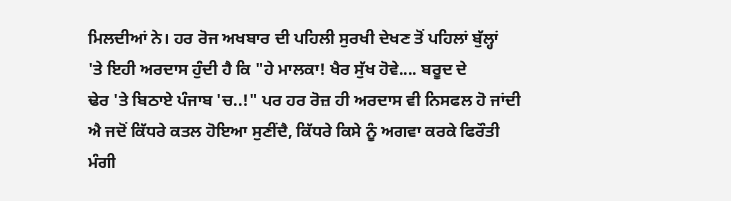ਮਿਲਦੀਆਂ ਨੇ। ਹਰ ਰੋਜ ਅਖਬਾਰ ਦੀ ਪਹਿਲੀ ਸੁਰਖੀ ਦੇਖਣ ਤੋਂ ਪਹਿਲਾਂ ਬੁੱਲ੍ਹਾਂ
'ਤੇ ਇਹੀ ਅਰਦਾਸ ਹੁੰਦੀ ਹੈ ਕਿ "ਹੇ ਮਾਲਕਾ! ਖੈਰ ਸੁੱਖ ਹੋਵੇ.... ਬਰੂਦ ਦੇ
ਢੇਰ 'ਤੇ ਬਿਠਾਏ ਪੰਜਾਬ 'ਚ..!" ਪਰ ਹਰ ਰੋਜ਼ ਹੀ ਅਰਦਾਸ ਵੀ ਨਿਸਫਲ ਹੋ ਜਾਂਦੀ
ਐ ਜਦੋਂ ਕਿੱਧਰੇ ਕਤਲ ਹੋਇਆ ਸੁਣੀਂਦੈ, ਕਿੱਧਰੇ ਕਿਸੇ ਨੂੰ ਅਗਵਾ ਕਰਕੇ ਫਿਰੌਤੀ
ਮੰਗੀ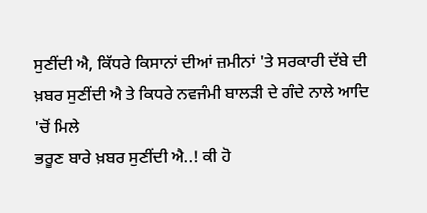ਸੁਣੀਂਦੀ ਐ, ਕਿੱਧਰੇ ਕਿਸਾਨਾਂ ਦੀਆਂ ਜ਼ਮੀਨਾਂ 'ਤੇ ਸਰਕਾਰੀ ਦੱਬੇ ਦੀ
ਖ਼ਬਰ ਸੁਣੀਂਦੀ ਐ ਤੇ ਕਿਧਰੇ ਨਵਜੰਮੀ ਬਾਲੜੀ ਦੇ ਗੰਦੇ ਨਾਲੇ ਆਦਿ 'ਚੋਂ ਮਿਲੇ
ਭਰੂਣ ਬਾਰੇ ਖ਼ਬਰ ਸੁਣੀਂਦੀ ਐ..! ਕੀ ਹੋ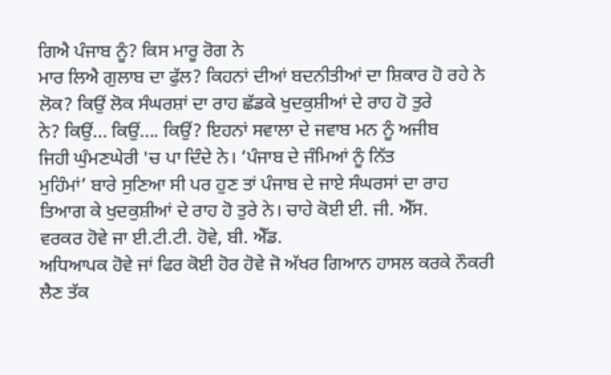ਗਿਐ ਪੰਜਾਬ ਨੂੰ? ਕਿਸ ਮਾਰੂ ਰੋਗ ਨੇ
ਮਾਰ ਲਿਐ ਗੁਲਾਬ ਦਾ ਫੁੱਲ? ਕਿਹਨਾਂ ਦੀਆਂ ਬਦਨੀਤੀਆਂ ਦਾ ਸ਼ਿਕਾਰ ਹੋ ਰਹੇ ਨੇ
ਲੋਕ? ਕਿਉਂ ਲੋਕ ਸੰਘਰਸ਼ਾਂ ਦਾ ਰਾਹ ਛੱਡਕੇ ਖੁਦਕੁਸ਼ੀਆਂ ਦੇ ਰਾਹ ਹੋ ਤੁਰੇ
ਨੇ? ਕਿਉਂ... ਕਿਉਂ.... ਕਿਉਂ? ਇਹਨਾਂ ਸਵਾਲਾ ਦੇ ਜਵਾਬ ਮਨ ਨੂੰ ਅਜੀਬ
ਜਿਹੀ ਘੁੰਮਣਘੇਰੀ 'ਚ ਪਾ ਦਿੰਦੇ ਨੇ। ‘ਪੰਜਾਬ ਦੇ ਜੰਮਿਆਂ ਨੂੰ ਨਿੱਤ
ਮੁਹਿੰਮਾਂ’ ਬਾਰੇ ਸੁਣਿਆ ਸੀ ਪਰ ਹੁਣ ਤਾਂ ਪੰਜਾਬ ਦੇ ਜਾਏ ਸੰਘਰਸਾਂ ਦਾ ਰਾਹ
ਤਿਆਗ ਕੇ ਖੁਦਕੁਸ਼ੀਆਂ ਦੇ ਰਾਹ ਹੋ ਤੁਰੇ ਨੇ। ਚਾਹੇ ਕੋਈ ਈ. ਜੀ. ਐੱਸ.
ਵਰਕਰ ਹੋਵੇ ਜਾ ਈ.ਟੀ.ਟੀ. ਹੋਵੇ, ਬੀ. ਐੱਡ.
ਅਧਿਆਪਕ ਹੋਵੇ ਜਾਂ ਫਿਰ ਕੋਈ ਹੋਰ ਹੋਵੇ ਜੋ ਅੱਖਰ ਗਿਆਨ ਹਾਸਲ ਕਰਕੇ ਨੌਕਰੀ
ਲੈਣ ਤੱਕ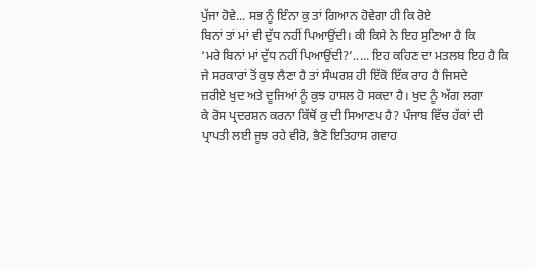ਪੁੱਜਾ ਹੋਵੇ... ਸਭ ਨੂੰ ਇੰਨਾ ਕੁ ਤਾਂ ਗਿਆਨ ਹੋਵੇਗਾ ਹੀ ਕਿ ਰੋਏ
ਬਿਨਾਂ ਤਾਂ ਮਾਂ ਵੀ ਦੁੱਧ ਨਹੀਂ ਪਿਆਉਂਦੀ। ਕੀ ਕਿਸੇ ਨੇ ਇਹ ਸੁਣਿਆ ਹੈ ਕਿ
‘ਮਰੇ ਬਿਨਾਂ ਮਾਂ ਦੁੱਧ ਨਹੀਂ ਪਿਆਉਂਦੀ?’..... ਇਹ ਕਹਿਣ ਦਾ ਮਤਲਬ ਇਹ ਹੈ ਕਿ
ਜੇ ਸਰਕਾਰਾਂ ਤੋਂ ਕੁਝ ਲੈਣਾ ਹੈ ਤਾਂ ਸੰਘਰਸ਼ ਹੀ ਇੱਕੋ ਇੱਕ ਰਾਹ ਹੈ ਜਿਸਦੇ
ਜ਼ਰੀਏ ਖੁਦ ਅਤੇ ਦੂਜਿਆਂ ਨੂੰ ਕੁਝ ਹਾਸਲ ਹੋ ਸਕਦਾ ਹੈ। ਖੁਦ ਨੂੰ ਅੱਗ ਲਗਾ
ਕੇ ਰੋਸ ਪ੍ਰਦਰਸ਼ਨ ਕਰਨਾ ਕਿੱਥੋਂ ਕੁ ਦੀ ਸਿਆਣਪ ਹੈ? ਪੰਜਾਬ ਵਿੱਚ ਹੱਕਾਂ ਦੀ
ਪ੍ਰਾਪਤੀ ਲਈ ਜੂਝ ਰਹੇ ਵੀਰੋ, ਭੈਣੋ ਇਤਿਹਾਸ ਗਵਾਹ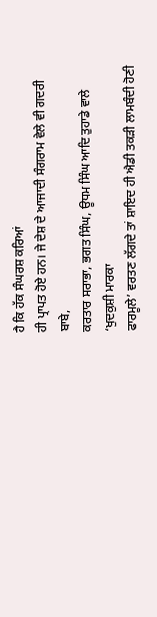ਹੈ ਕਿ ਹੱਕ ਸੰਘਰਸ਼ ਕਰਿਆਂ
ਹੀ ਪ੍ਰਾਪਤ ਹੋਏ ਹਨ। ਜੇ ਦੇਸ਼ ਦੇ ਆਜਾਦੀ ਸੰਗਰਾਮ ਵੇਲੇ ਵੀ ਗਦਰੀ ਬਾਬੇ,
ਕਰਤਾਰ ਸਰਾਭਾ, ਭਗਤ ਸਿੰਘ, ਊਧਮ ਸਿੰਘ ਆਦਿ ਤੁਹਾਡੇ ਵਾਲੇ ‘ਖੁਦਕੁਸ਼ੀ ਮਾਰਕਾ
ਫਾਰਮੂਲੇ’ ਵਰਤਣ ਲੱਗਦੇ ਤਾਂ ਸ਼ਾਇਦ ਹੀ ਐਡੀ ਤਕੜੀ ਲਾਮਬੰਦੀ ਹੋਣੀ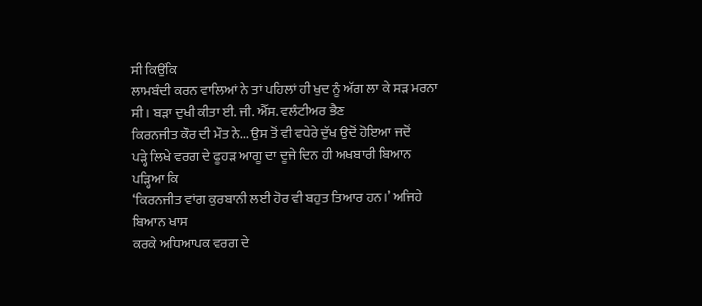ਸੀ ਕਿਉਂਕਿ
ਲਾਮਬੰਦੀ ਕਰਨ ਵਾਲਿਆਂ ਨੇ ਤਾਂ ਪਹਿਲਾਂ ਹੀ ਖੁਦ ਨੂੰ ਅੱਗ ਲਾ ਕੇ ਸੜ ਮਰਨਾ
ਸੀ। ਬੜਾ ਦੁਖੀ ਕੀਤਾ ਈ. ਜੀ. ਐੱਸ. ਵਲੰਟੀਅਰ ਭੈਣ
ਕਿਰਨਜੀਤ ਕੌਰ ਦੀ ਮੌਤ ਨੇ... ਉਸ ਤੋਂ ਵੀ ਵਧੇਰੇ ਦੁੱਖ ਉਦੋਂ ਹੋਇਆ ਜਦੋਂ
ਪੜ੍ਹੇ ਲਿਖੇ ਵਰਗ ਦੇ ਫੂਹੜ ਆਗੂ ਦਾ ਦੂਜੇ ਦਿਨ ਹੀ ਅਖਬਾਰੀ ਬਿਆਨ ਪੜ੍ਹਿਆ ਕਿ
‘ਕਿਰਨਜੀਤ ਵਾਂਗ ਕੁਰਬਾਨੀ ਲਈ ਹੋਰ ਵੀ ਬਹੁਤ ਤਿਆਰ ਹਨ।’ ਅਜਿਹੇ ਬਿਆਨ ਖਾਸ
ਕਰਕੇ ਅਧਿਆਪਕ ਵਰਗ ਦੇ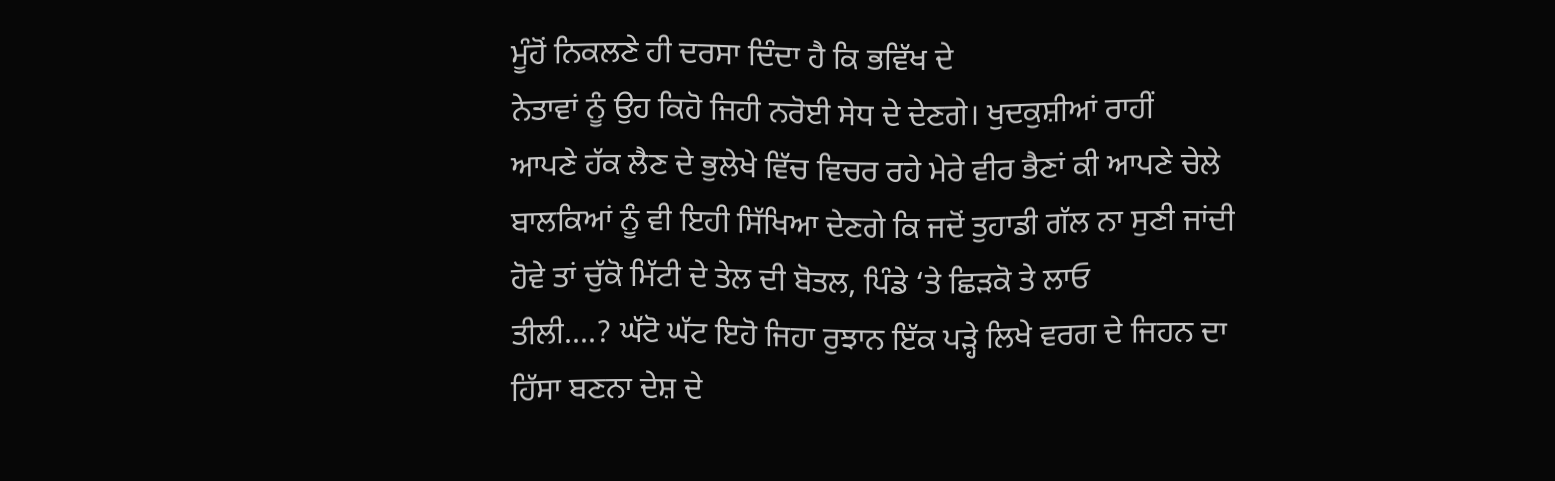ਮੂੰਹੋਂ ਨਿਕਲਣੇ ਹੀ ਦਰਸਾ ਦਿੰਦਾ ਹੈ ਕਿ ਭਵਿੱਖ ਦੇ
ਨੇਤਾਵਾਂ ਨੂੰ ਉਹ ਕਿਹੋ ਜਿਹੀ ਨਰੋਈ ਸੇਧ ਦੇ ਦੇਣਗੇ। ਖੁਦਕੁਸ਼ੀਆਂ ਰਾਹੀਂ
ਆਪਣੇ ਹੱਕ ਲੈਣ ਦੇ ਭੁਲੇਖੇ ਵਿੱਚ ਵਿਚਰ ਰਹੇ ਮੇਰੇ ਵੀਰ ਭੈਣਾਂ ਕੀ ਆਪਣੇ ਚੇਲੇ
ਬਾਲਕਿਆਂ ਨੂੰ ਵੀ ਇਹੀ ਸਿੱਖਿਆ ਦੇਣਗੇ ਕਿ ਜਦੋਂ ਤੁਹਾਡੀ ਗੱਲ ਨਾ ਸੁਣੀ ਜਾਂਦੀ
ਹੋਵੇ ਤਾਂ ਚੁੱਕੋ ਮਿੱਟੀ ਦੇ ਤੇਲ ਦੀ ਬੋਤਲ, ਪਿੰਡੇ ‘ਤੇ ਛਿੜਕੋ ਤੇ ਲਾਓ
ਤੀਲੀ....? ਘੱਟੋ ਘੱਟ ਇਹੋ ਜਿਹਾ ਰੁਝਾਨ ਇੱਕ ਪੜ੍ਹੇ ਲਿਖੇ ਵਰਗ ਦੇ ਜਿਹਨ ਦਾ
ਹਿੱਸਾ ਬਣਨਾ ਦੇਸ਼ ਦੇ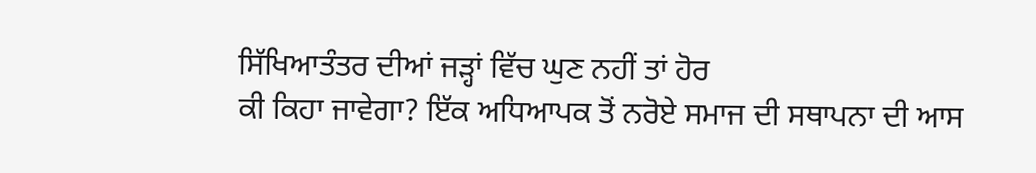ਸਿੱਖਿਆਤੰਤਰ ਦੀਆਂ ਜੜ੍ਹਾਂ ਵਿੱਚ ਘੁਣ ਨਹੀਂ ਤਾਂ ਹੋਰ
ਕੀ ਕਿਹਾ ਜਾਵੇਗਾ? ਇੱਕ ਅਧਿਆਪਕ ਤੋਂ ਨਰੋਏ ਸਮਾਜ ਦੀ ਸਥਾਪਨਾ ਦੀ ਆਸ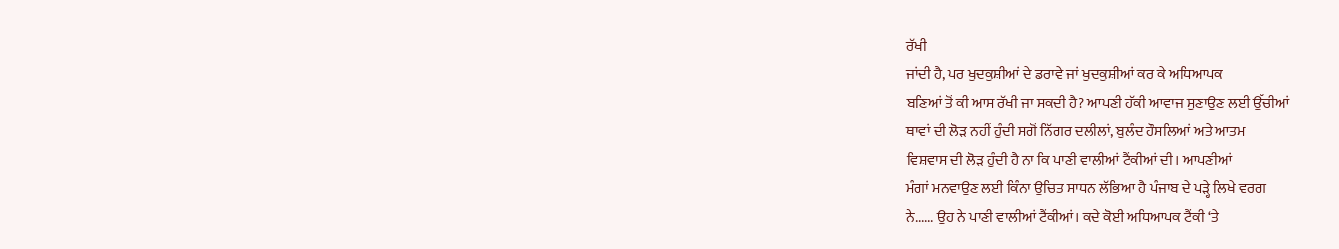ਰੱਖੀ
ਜਾਂਦੀ ਹੈ, ਪਰ ਖੁਦਕੁਸ਼ੀਆਂ ਦੇ ਡਰਾਵੇ ਜਾਂ ਖੁਦਕੁਸ਼ੀਆਂ ਕਰ ਕੇ ਅਧਿਆਪਕ
ਬਣਿਆਂ ਤੋਂ ਕੀ ਆਸ ਰੱਖੀ ਜਾ ਸਕਦੀ ਹੈ? ਆਪਣੀ ਹੱਕੀ ਆਵਾਜ ਸੁਣਾਉਣ ਲਈ ਉੱਚੀਆਂ
ਥਾਵਾਂ ਦੀ ਲੋੜ ਨਹੀਂ ਹੁੰਦੀ ਸਗੋਂ ਨਿੱਗਰ ਦਲੀਲਾਂ, ਬੁਲੰਦ ਹੌਸਲਿਆਂ ਅਤੇ ਆਤਮ
ਵਿਸ਼ਵਾਸ ਦੀ ਲੋੜ ਹੁੰਦੀ ਹੈ ਨਾ ਕਿ ਪਾਣੀ ਵਾਲੀਆਂ ਟੈਂਕੀਆਂ ਦੀ। ਆਪਣੀਆਂ
ਮੰਗਾਂ ਮਨਵਾਉਣ ਲਈ ਕਿੰਨਾ ਉਚਿਤ ਸਾਧਨ ਲੱਭਿਆ ਹੈ ਪੰਜਾਬ ਦੇ ਪੜ੍ਹੇ ਲਿਖੇ ਵਰਗ
ਨੇ...... ਉਹ ਨੇ ਪਾਣੀ ਵਾਲੀਆਂ ਟੈਂਕੀਆਂ। ਕਦੇ ਕੋਈ ਅਧਿਆਪਕ ਟੈਂਕੀ ‘ਤੇ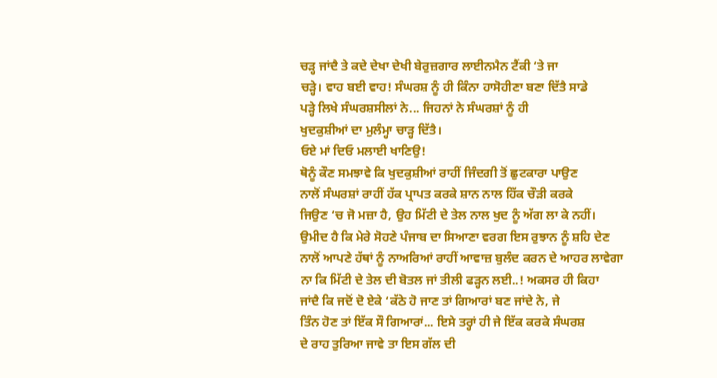ਚੜ੍ਹ ਜਾਂਦੈ ਤੇ ਕਦੇ ਦੇਖਾ ਦੇਖੀ ਬੇਰੁਜ਼ਗਾਰ ਲਾਈਨਮੈਨ ਟੈਂਕੀ ‘ਤੇ ਜਾ
ਚੜ੍ਹੇ। ਵਾਹ ਬਈ ਵਾਹ! ਸੰਘਰਸ਼ ਨੂੰ ਹੀ ਕਿੰਨਾ ਹਾਸੋਹੀਣਾ ਬਣਾ ਦਿੱਤੈ ਸਾਡੇ
ਪੜ੍ਹੇ ਲਿਖੇ ਸੰਘਰਸ਼ਸੀਲਾਂ ਨੇ... ਜਿਹਨਾਂ ਨੇ ਸੰਘਰਸ਼ਾਂ ਨੂੰ ਹੀ
ਖੁਦਕੁਸ਼ੀਆਂ ਦਾ ਮੁਲੰਮ੍ਹਾ ਚਾੜ੍ਹ ਦਿੱਤੈ।
ਓਏ ਮਾਂ ਦਿਓ ਮਲਾਈ ਖਾਣਿਉ!
ਥੋਨੂੰ ਕੌਣ ਸਮਝਾਵੇ ਕਿ ਖੁਦਕੁਸ਼ੀਆਂ ਰਾਹੀਂ ਜਿੰਦਗੀ ਤੋਂ ਛੁਟਕਾਰਾ ਪਾਉਣ
ਨਾਲੋਂ ਸੰਘਰਸ਼ਾਂ ਰਾਹੀਂ ਹੱਕ ਪ੍ਰਾਪਤ ਕਰਕੇ ਸ਼ਾਨ ਨਾਲ ਹਿੱਕ ਚੌੜੀ ਕਰਕੇ
ਜਿਉਣ ‘ਚ ਜੋ ਮਜ਼ਾ ਹੈ, ਉਹ ਮਿੱਟੀ ਦੇ ਤੇਲ ਨਾਲ ਖੁਦ ਨੂੰ ਅੱਗ ਲਾ ਕੇ ਨਹੀਂ।
ਉਮੀਦ ਹੈ ਕਿ ਮੇਰੇ ਸੋਹਣੇ ਪੰਜਾਬ ਦਾ ਸਿਆਣਾ ਵਰਗ ਇਸ ਰੁਝਾਨ ਨੂੰ ਸ਼ਹਿ ਦੇਣ
ਨਾਲੋਂ ਆਪਣੇ ਹੱਥਾਂ ਨੂੰ ਨਾਅਰਿਆਂ ਰਾਹੀਂ ਆਵਾਜ਼ ਬੁਲੰਦ ਕਰਨ ਦੇ ਆਹਰ ਲਾਵੇਗਾ
ਨਾ ਕਿ ਮਿੱਟੀ ਦੇ ਤੇਲ ਦੀ ਬੋਤਲ ਜਾਂ ਤੀਲੀ ਫੜ੍ਹਨ ਲਈ..! ਅਕਸਰ ਹੀ ਕਿਹਾ
ਜਾਂਦੈ ਕਿ ਜਦੋਂ ਦੋ ਏਕੇ ‘ਕੱਠੇ ਹੋ ਜਾਣ ਤਾਂ ਗਿਆਰਾਂ ਬਣ ਜਾਂਦੇ ਨੇ, ਜੇ
ਤਿੰਨ ਹੋਣ ਤਾਂ ਇੱਕ ਸੌ ਗਿਆਰਾਂ... ਇਸੇ ਤਰ੍ਹਾਂ ਹੀ ਜੇ ਇੱਕ ਕਰਕੇ ਸੰਘਰਸ਼
ਦੇ ਰਾਹ ਤੁਰਿਆ ਜਾਵੇ ਤਾ ਇਸ ਗੱਲ ਦੀ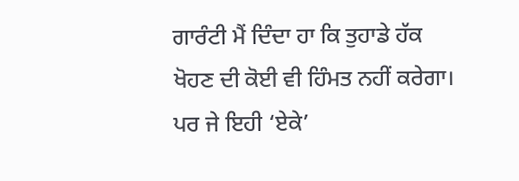ਗਾਰੰਟੀ ਮੈਂ ਦਿੰਦਾ ਹਾ ਕਿ ਤੁਹਾਡੇ ਹੱਕ
ਖੋਹਣ ਦੀ ਕੋਈ ਵੀ ਹਿੰਮਤ ਨਹੀਂ ਕਰੇਗਾ। ਪਰ ਜੇ ਇਹੀ ‘ਏਕੇ’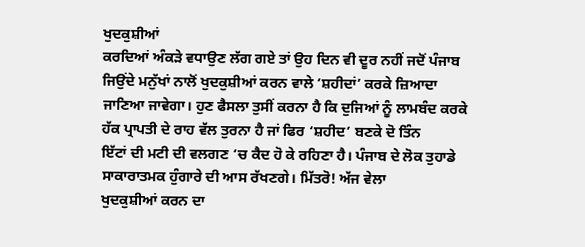ਖੁਦਕੁਸ਼ੀਆਂ
ਕਰਦਿਆਂ ਅੰਕੜੇ ਵਧਾਉਣ ਲੱਗ ਗਏ ਤਾਂ ਉਹ ਦਿਨ ਵੀ ਦੂਰ ਨਹੀਂ ਜਦੋਂ ਪੰਜਾਬ
ਜਿਉਂਦੇ ਮਨੁੱਖਾਂ ਨਾਲੋਂ ਖੁਦਕੁਸ਼ੀਆਂ ਕਰਨ ਵਾਲੇ ‘ਸ਼ਹੀਦਾਂ’ ਕਰਕੇ ਜ਼ਿਆਦਾ
ਜਾਣਿਆ ਜਾਵੇਗਾ। ਹੁਣ ਫੈਸਲਾ ਤੁਸੀਂ ਕਰਨਾ ਹੈ ਕਿ ਦੁਜਿਆਂ ਨੂੰ ਲਾਮਬੰਦ ਕਰਕੇ
ਹੱਕ ਪ੍ਰਾਪਤੀ ਦੇ ਰਾਹ ਵੱਲ ਤੁਰਨਾ ਹੈ ਜਾਂ ਫਿਰ ‘ਸ਼ਹੀਦ’ ਬਣਕੇ ਦੋ ਤਿੰਨ
ਇੱਟਾਂ ਦੀ ਮਟੀ ਦੀ ਵਲਗਣ ‘ਚ ਕੈਦ ਹੋ ਕੇ ਰਹਿਣਾ ਹੈ। ਪੰਜਾਬ ਦੇ ਲੋਕ ਤੁਹਾਡੇ
ਸਾਕਾਰਾਤਮਕ ਹੁੰਗਾਰੇ ਦੀ ਆਸ ਰੱਖਣਗੇ। ਮਿੱਤਰੋ! ਅੱਜ ਵੇਲਾ
ਖੁਦਕੁਸ਼ੀਆਂ ਕਰਨ ਦਾ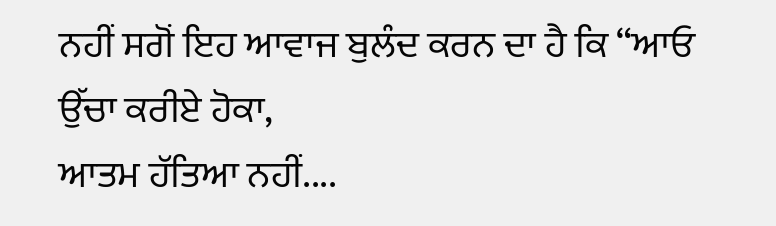ਨਹੀਂ ਸਗੋਂ ਇਹ ਆਵਾਜ ਬੁਲੰਦ ਕਰਨ ਦਾ ਹੈ ਕਿ “ਆਓ
ਉੱਚਾ ਕਰੀਏ ਹੋਕਾ,
ਆਤਮ ਹੱਤਿਆ ਨਹੀਂ....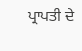ਪ੍ਰਾਪਤੀ ਦੇ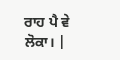ਰਾਹ ਪੈ ਵੇ ਲੋਕਾ। |